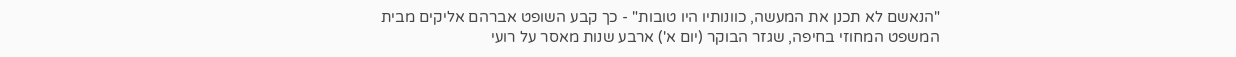"הנאשם לא תכנן את המעשה, כוונותיו היו טובות" - כך קבע השופט אברהם אליקים מבית המשפט המחוזי בחיפה, שגזר הבוקר (יום א') ארבע שנות מאסר על רועי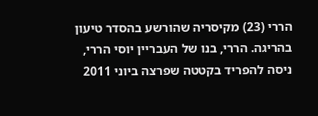הררי (23) מקיסריה שהורשע בהסדר טיעון בהריגה. הררי, בנו של העבריין יוסי הררי, ניסה להפריד בקטטה שפרצה ביוני 2011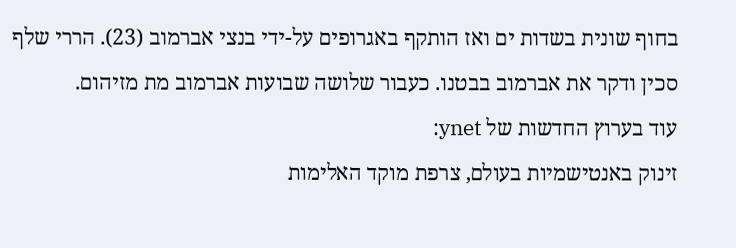בחוף שונית בשדות ים ואז הותקף באגרופים על-ידי בנצי אברמוב (23). הררי שלף סכין ודקר את אברמוב בבטנו. כעבור שלושה שבועות אברמוב מת מזיהום.
עוד בערוץ החדשות של ynet:
זינוק באנטישמיות בעולם, צרפת מוקד האלימות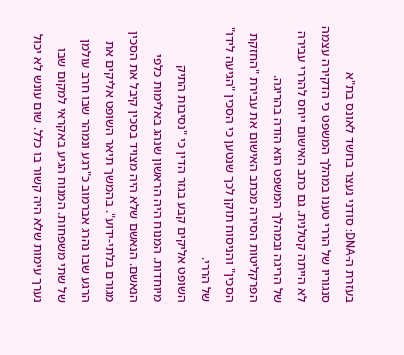בעזרת ה-DNA: סודני נעצר בחשד לאונס בת"א
סנגוריו של הררי טענו במהלך המשפט כי הדקירה עצמה לא הייתה קטלנית. גם כתב האישום ייחס להררי עבירה של הריגה ובמהלך המשפט הוא הודה בהריגה. הפרקליטות הסירה מכתב האישום את עבירת "החזקת הסכין" והניסוח תוקן לכך שנטען כי הסכין "הגיעה לידו" של הררי.
השופט אליקים קבע בגזר הדין כי "נסיבות התיק מיוחדות. המנוח היה הראשון שנהג באלימות כלפי הנאשם. הנאשם שלא היה מצויד בסכין קיבל את הסכין מגורם בלתי-ידוע". בהמשך תיאר השופט אליקים את הרגע שבו נהרג אברמוב כ"רגע ונמהר שבו חרב עולמן של שתי משפחות. המנוח הגיע באקראי למקום שבו נערך עימות שלא היה קשור בו כלל. שום עונש לא יכול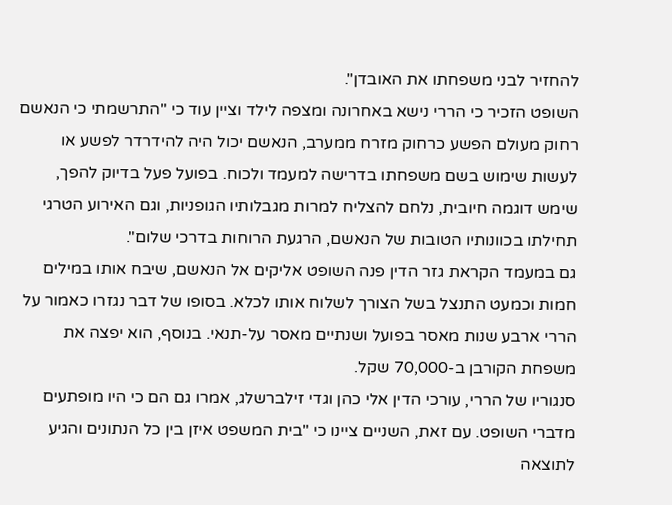להחזיר לבני משפחתו את האובדן".
השופט הזכיר כי הררי נישא באחרונה ומצפה לילד וציין עוד כי "התרשמתי כי הנאשם רחוק מעולם הפשע כרחוק מזרח ממערב, הנאשם יכול היה להידרדר לפשע או לעשות שימוש בשם משפחתו בדרישה למעמד ולכוח. בפועל פעל בדיוק להפך, שימש דוגמה חיובית, נלחם להצליח למרות מגבלותיו הגופניות, וגם האירוע הטרגי תחילתו בכוונותיו הטובות של הנאשם, הרגעת הרוחות בדרכי שלום".
גם במעמד הקראת גזר הדין פנה השופט אליקים אל הנאשם, שיבח אותו במילים חמות וכמעט התנצל בשל הצורך לשלוח אותו לכלא. בסופו של דבר נגזרו כאמור על הררי ארבע שנות מאסר בפועל ושנתיים מאסר על-תנאי. בנוסף, הוא יפצה את משפחת הקורבן ב-70,000 שקל.
סנגוריו של הררי, עורכי הדין אלי כהן וגדי זילברשלג, אמרו גם הם כי היו מופתעים מדברי השופט. עם זאת, השניים ציינו כי "בית המשפט איזן בין כל הנתונים והגיע לתוצאה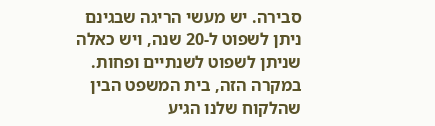סבירה. יש מעשי הריגה שבגינם ניתן לשפוט ל-20 שנה, ויש כאלה שניתן לשפוט לשנתיים ופחות. במקרה הזה, בית המשפט הבין שהלקוח שלנו הגיע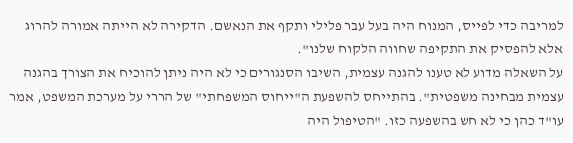למריבה כדי לפייס, המנוח היה בעל עבר פלילי ותקף את הנאשם. הדקירה לא הייתה אמורה להרוג אלא להפסיק את התקיפה שחווה הלקוח שלנו".
על השאלה מדוע לא טענו להגנה עצמית, השיבו הסנגורים כי לא היה ניתן להוכיח את הצורך בהגנה עצמית מבחינה משפטית". בהתייחס להשפעת ה"ייחוס המשפחתי" של הררי על מערכת המשפט, אמר עו"ד כהן כי לא חש בהשפעה כזו. "הטיפול היה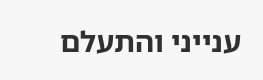ענייני והתעלם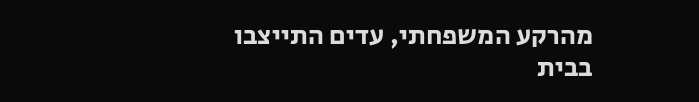מהרקע המשפחתי, עדים התייצבו בבית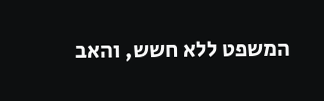המשפט ללא חשש, והאב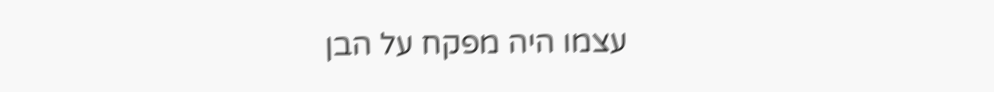עצמו היה מפקח על הבן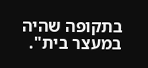בתקופה שהיה במעצר בית".